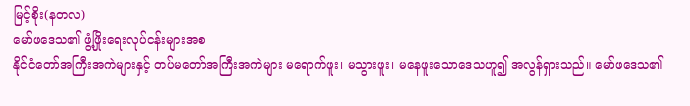မြင့်စိုး(နတလ)
မော်ဖဒေသ၏ ဖွံ့ဖြိုးရေးလုပ်ငန်းများအစ
နိုင်ငံတော်အကြီးအကဲများနှင့် တပ်မတော်အကြီးအကဲများ မရောက်ဖူး၊ မသွားဖူး၊ မနေဖူးသောဒေသဟူ၍ အလွန်ရှားသည်။ မော်ဖဒေသ၏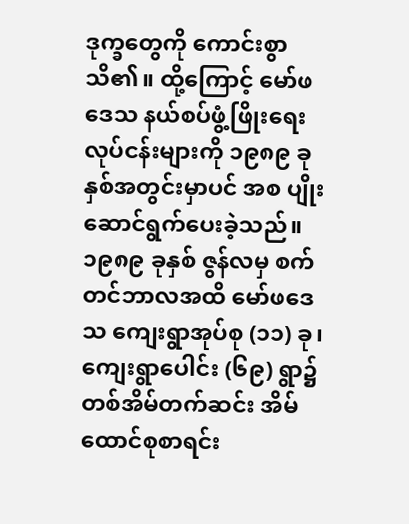ဒုက္ခတွေကို ကောင်းစွာသိ၏။ ထို့ကြောင့် မော်ဖဒေသ နယ်စပ်ဖွံ့ဖြိုးရေးလုပ်ငန်းများကို ၁၉၈၉ ခုနှစ်အတွင်းမှာပင် အစ ပျိုးဆောင်ရွက်ပေးခဲ့သည်။
၁၉၈၉ ခုနှစ် ဇွန်လမှ စက်တင်ဘာလအထိ မော်ဖဒေသ ကျေးရွာအုပ်စု (၁၁) ခု၊ ကျေးရွာပေါင်း (၆၉) ရွာ၌ တစ်အိမ်တက်ဆင်း အိမ်ထောင်စုစာရင်း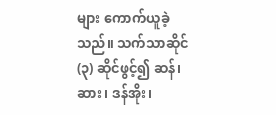များ ကောက်ယူခဲ့သည်။ သက်သာဆိုင် (၃) ဆိုင်ဖွင့်၍ ဆန်၊ ဆား၊ ဒန်အိုး၊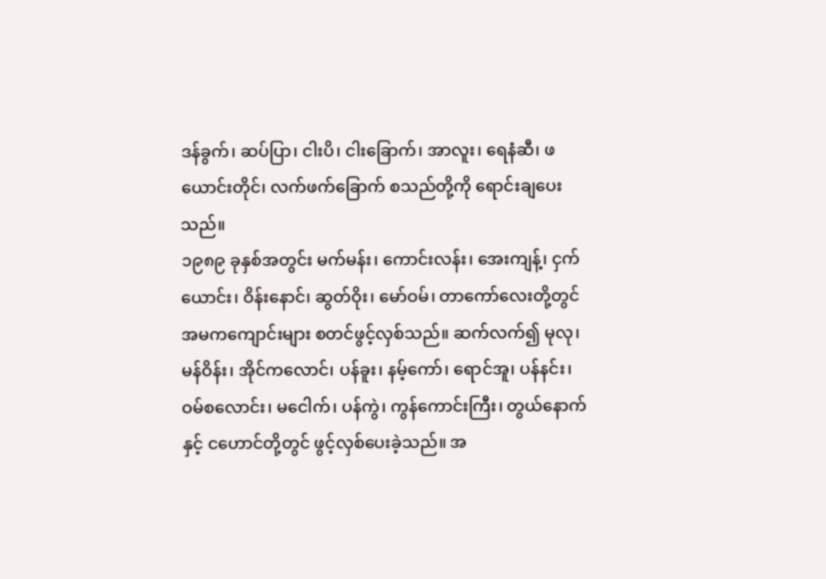ဒန်ခွက်၊ ဆပ်ပြာ၊ ငါးပိ၊ ငါးခြောက်၊ အာလူး၊ ရေနံဆီ၊ ဖယောင်းတိုင်၊ လက်ဖက်ခြောက် စသည်တို့ကို ရောင်းချပေးသည်။
၁၉၈၉ ခုနှစ်အတွင်း မက်မန်း၊ ကောင်းလန်း၊ အေးကျန့်၊ ငှက်ယောင်း၊ ဝိန်းနောင်၊ ဆွတ်ဝိုး၊ မော်ဝမ်၊ တာကော်လေးတို့တွင် အမကကျောင်းများ စတင်ဖွင့်လှစ်သည်။ ဆက်လက်၍ မုလု၊ မန်ဝိန်း၊ အိုင်ကလောင်၊ ပန်ခူး၊ နမ့်ကော်၊ ရောင်အူ၊ ပန်နင်း၊ ဝမ်စလောင်း၊ မငေါက်၊ ပန်ကွဲ၊ ကွန်ကောင်းကြီး၊ တွယ်နောက်နှင့် ငဟောင်တို့တွင် ဖွင့်လှစ်ပေးခဲ့သည်။ အ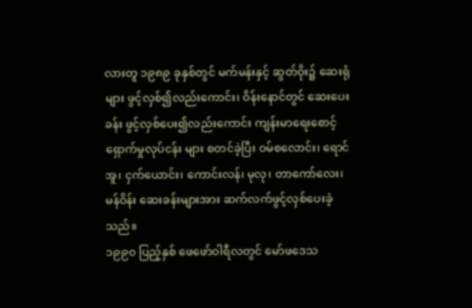လားတူ ၁၉၈၉ ခုနှစ်တွင် မက်မန်းနှင့် ဆွတ်ဝိုး၌ ဆေးရုံများ ဖွင့်လှစ်၍လည်းကောင်း၊ ဝိန်းနောင်တွင် ဆေးပေးခန်း ဖွင့်လှစ်ပေး၍လည်းကောင်း ကျန်းမာရေးစောင့်ရှောက်မှုလုပ်ငန်း များ စတင်ခဲ့ပြီး ဝမ်စလောင်း၊ ရောင်အူ၊ ငှက်ယောင်း၊ ကောင်းလန်၊ မုလု၊ တာကော်လေး၊ မန်ဝိန်း ဆေးခန်းများအား ဆက်လက်ဖွင့်လှစ်ပေးခဲ့သည်။
၁၉၉၀ ပြည့်နှစ် ဖေဖော်ဝါရီလတွင် မော်ဖဒေသ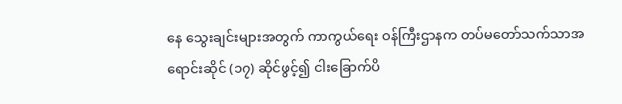နေ သွေးချင်းများအတွက် ကာကွယ်ရေး ဝန်ကြီးဌာနက တပ်မတော်သက်သာအရောင်းဆိုင် (၁၇) ဆိုင်ဖွင့်၍ ငါးခြောက်ပိ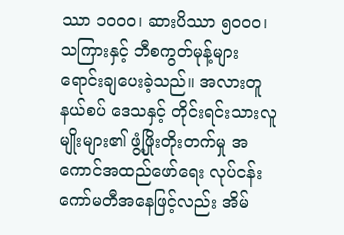ဿာ ၁၀၀၀၊ ဆားပိဿာ ၅၀၀၀၊ သကြားနှင့် ဘီစကွတ်မုန့်များ ရောင်းချပေးခဲ့သည်။ အလားတူ နယ်စပ် ဒေသနှင့် တိုင်းရင်းသားလူမျိုးများ၏ ဖွံ့ဖြိုးတိုးတက်မှု အကောင်အထည်ဖော်ရေး လုပ်ငန်း ကော်မတီအနေဖြင့်လည်း အိမ်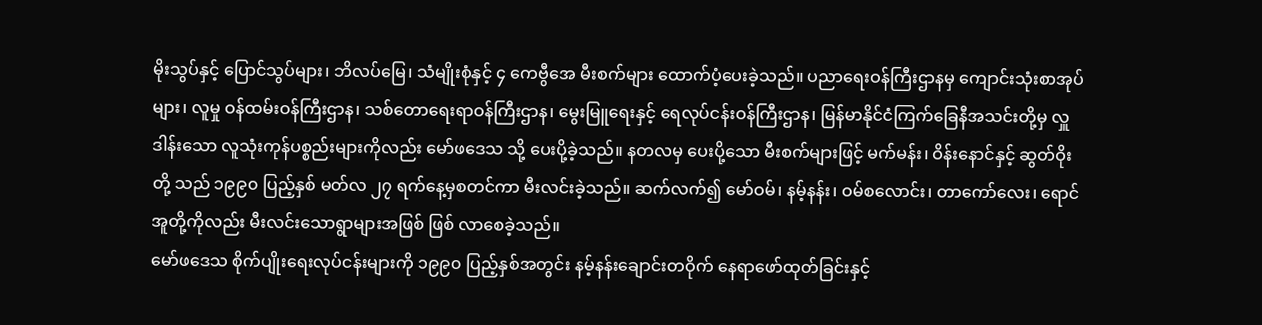မိုးသွပ်နှင့် ပြောင်သွပ်များ၊ ဘိလပ်မြေ၊ သံမျိုးစုံနှင့် ၄ ကေဗွီအေ မီးစက်များ ထောက်ပံ့ပေးခဲ့သည်။ ပညာရေးဝန်ကြီးဌာနမှ ကျောင်းသုံးစာအုပ်များ၊ လူမှု ဝန်ထမ်းဝန်ကြီးဌာန၊ သစ်တောရေးရာဝန်ကြီးဌာန၊ မွေးမြူရေးနှင့် ရေလုပ်ငန်းဝန်ကြီးဌာန၊ မြန်မာနိုင်ငံကြက်ခြေနီအသင်းတို့မှ လှူဒါန်းသော လူသုံးကုန်ပစ္စည်းများကိုလည်း မော်ဖဒေသ သို့ ပေးပို့ခဲ့သည်။ နတလမှ ပေးပို့သော မီးစက်များဖြင့် မက်မန်း၊ ဝိန်းနောင်နှင့် ဆွတ်ဝိုးတို့ သည် ၁၉၉၀ ပြည့်နှစ် မတ်လ ၂၇ ရက်နေ့မှစတင်ကာ မီးလင်းခဲ့သည်။ ဆက်လက်၍ မော်ဝမ်၊ နမ့်နန်း၊ ဝမ်စလောင်း၊ တာကော်လေး၊ ရောင်အူတို့ကိုလည်း မီးလင်းသောရွာများအဖြစ် ဖြစ် လာစေခဲ့သည်။
မော်ဖဒေသ စိုက်ပျိုးရေးလုပ်ငန်းများကို ၁၉၉၀ ပြည့်နှစ်အတွင်း နမ့်နန်းချောင်းတဝိုက် နေရာဖော်ထုတ်ခြင်းနှင့်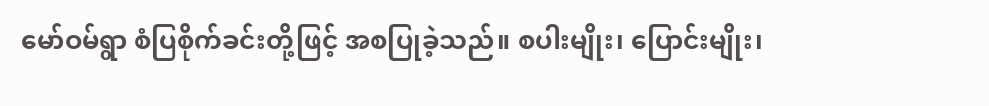မော်ဝမ်ရွာ စံပြစိုက်ခင်းတို့ဖြင့် အစပြုခဲ့သည်။ စပါးမျိုး၊ ပြောင်းမျိုး၊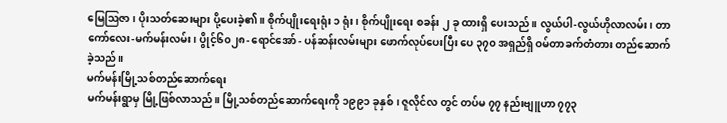မြေဩဇာ၊ ပိုးသတ်ဆေးများ ပို့ပေးခဲ့၏။ စိုက်ပျိုးရေးရုံး ၁ ရုံး၊ စိုက်ပျိုးရေး စခန်း ၂ ခု ထားရှိ ပေးသည်။ လွယ်ပါ-လွယ်ဟိုလာလမ်း၊ တာကော်လေး-မက်မန်းလမ်း၊ ပွိုင့်၆၀၂၈- ရောင်အော် - ပန်ဆန်းလမ်းများ ဖောက်လုပ်ပေးပြီး ပေ ၃၇၀ အရှည်ရှိ ဝမ်တာခက်တံတား တည်ဆောက် ခဲ့သည်။
မက်မန်းမြို့သစ်တည်ဆောက်ရေး
မက်မန်းရွာမှ မြို့ဖြစ်လာသည်။ မြို့သစ်တည်ဆောက်ရေးကို ၁၉၉၁ ခုနှစ်၊ ဇူလိုင်လ တွင် တပ်မ ၇၇ နည်းဗျူဟာ ၇၇၃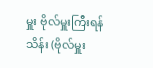မှူး ဗိုလ်မှူးကြီးရန်သိန်း (ဗိုလ်မှူး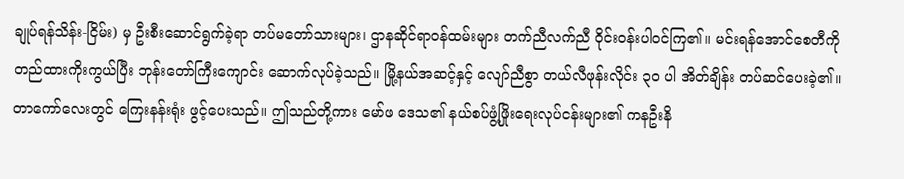ချုပ်ရန်သိန်း-ငြိမ်း) မှ ဦးစီးဆောင်ရွက်ခဲ့ရာ တပ်မတော်သားများ၊ ဌာနဆိုင်ရာဝန်ထမ်းများ တက်ညီလက်ညီ ဝိုင်းဝန်းပါဝင်ကြ၏။ မင်းရန်အောင်စေတီကို တည်ထားကိုးကွယ်ပြီး ဘုန်းတော်ကြီးကျောင်း ဆောက်လုပ်ခဲ့သည်။ မြို့နယ်အဆင့်နှင့် လျော်ညီစွာ တယ်လီဖုန်းလိုင်း ၃၀ ပါ အိတ်ချိန်း တပ်ဆင်ပေးခဲ့၏။ တာကော်လေးတွင် ကြေးနန်းရုံး ဖွင့်ပေးသည်။ ဤသည်တို့ကား မော်ဖ ဒေသ၏ နယ်စပ်ဖွံ့ဖြိုးရေးလုပ်ငန်းများ၏ ကနဦးနိ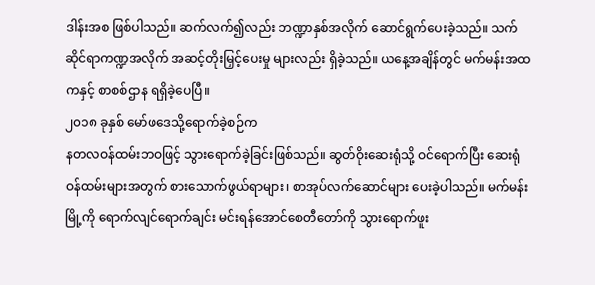ဒါန်းအစ ဖြစ်ပါသည်။ ဆက်လက်၍လည်း ဘဏ္ဍာနှစ်အလိုက် ဆောင်ရွက်ပေးခဲ့သည်။ သက်ဆိုင်ရာကဏ္ဍအလိုက် အဆင့်တိုးမြှင့်ပေးမှု များလည်း ရှိခဲ့သည်။ ယနေ့အချိန်တွင် မက်မန်းအထကနှင့် စာစစ်ဌာန ရရှိခဲ့ပေပြီ။
၂၀၁၈ ခုနှစ် မော်ဖဒေသို့ရောက်ခဲ့စဉ်က
နတလဝန်ထမ်းဘဝဖြင့် သွားရောက်ခဲ့ခြင်းဖြစ်သည်။ ဆွတ်ဝိုးဆေးရုံသို့ ဝင်ရောက်ပြီး ဆေးရုံဝန်ထမ်းများအတွက် စားသောက်ဖွယ်ရာများ၊ စာအုပ်လက်ဆောင်များ ပေးခဲ့ပါသည်။ မက်မန်းမြို့ကို ရောက်လျင်ရောက်ချင်း မင်းရန်အောင်စေတီတော်ကို သွားရောက်ဖူး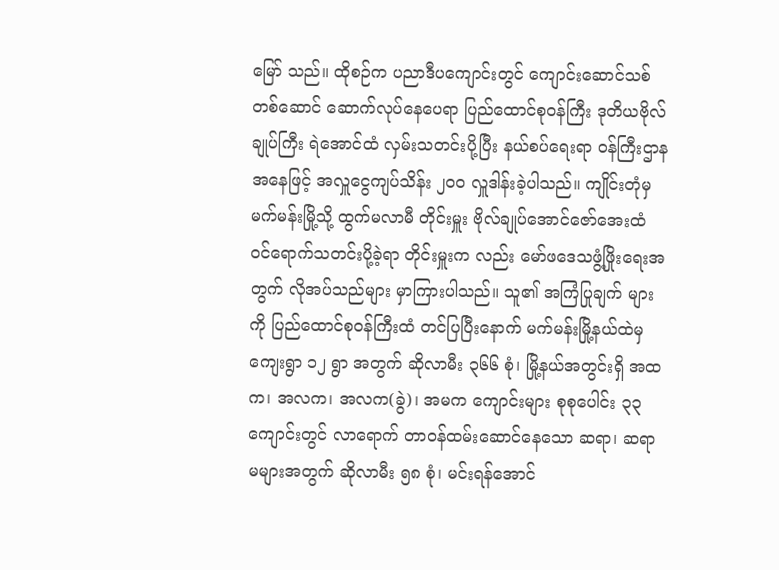မြော် သည်။ ထိုစဉ်က ပညာဒီပကျောင်းတွင် ကျောင်းဆောင်သစ်တစ်ဆောင် ဆောက်လုပ်နေပေရာ ပြည်ထောင်စုဝန်ကြီး ဒုတိယဗိုလ်ချုပ်ကြီး ရဲအောင်ထံ လှမ်းသတင်းပို့ပြီး နယ်စပ်ရေးရာ ဝန်ကြီးဌာနအနေဖြင့် အလှူငွေကျပ်သိန်း ၂၀၀ လှူဒါန်းခဲ့ပါသည်။ ကျိုင်းတုံမှ မက်မန်းမြို့သို့ ထွက်မလာမီ တိုင်းမှူး ဗိုလ်ချုပ်အောင်ဇော်အေးထံ ဝင်ရောက်သတင်းပို့ခဲ့ရာ တိုင်းမှူးက လည်း မော်ဖဒေသဖွံ့ဖြိုးရေးအတွက် လိုအပ်သည်များ မှာကြားပါသည်။ သူ၏ အကြံပြုချက် များကို ပြည်ထောင်စုဝန်ကြီးထံ တင်ပြပြီးနောက် မက်မန်းမြို့နယ်ထဲမှ ကျေးရွာ ၁၂ ရွာ အတွက် ဆိုလာမီး ၃၆၆ စုံ၊ မြို့နယ်အတွင်းရှိ အထက၊ အလက၊ အလက(ခွဲ)၊ အမက ကျောင်းများ စုစုပေါင်း ၃၃ ကျောင်းတွင် လာရောက် တာဝန်ထမ်းဆောင်နေသော ဆရာ၊ ဆရာမများအတွက် ဆိုလာမီး ၅၈ စုံ၊ မင်းရန်အောင်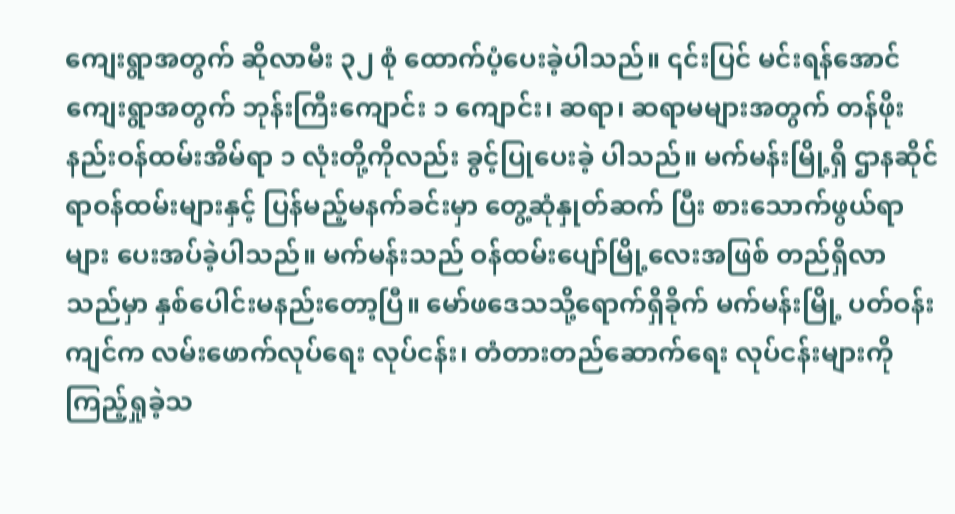ကျေးရွာအတွက် ဆိုလာမီး ၃၂ စုံ ထောက်ပံ့ပေးခဲ့ပါသည်။ ၎င်းပြင် မင်းရန်အောင်ကျေးရွာအတွက် ဘုန်းကြီးကျောင်း ၁ ကျောင်း၊ ဆရာ၊ ဆရာမများအတွက် တန်ဖိုးနည်းဝန်ထမ်းအိမ်ရာ ၁ လုံးတို့ကိုလည်း ခွင့်ပြုပေးခဲ့ ပါသည်။ မက်မန်းမြို့ရှိ ဌာနဆိုင်ရာဝန်ထမ်းများနှင့် ပြန်မည့်မနက်ခင်းမှာ တွေ့ဆုံနှုတ်ဆက် ပြီး စားသောက်ဖွယ်ရာများ ပေးအပ်ခဲ့ပါသည်။ မက်မန်းသည် ဝန်ထမ်းပျော်မြို့လေးအဖြစ် တည်ရှိလာသည်မှာ နှစ်ပေါင်းမနည်းတော့ပြီ။ မော်ဖဒေသသို့ရောက်ရှိခိုက် မက်မန်းမြို့ ပတ်ဝန်းကျင်က လမ်းဖောက်လုပ်ရေး လုပ်ငန်း၊ တံတားတည်ဆောက်ရေး လုပ်ငန်းများကို ကြည့်ရှုခဲ့သ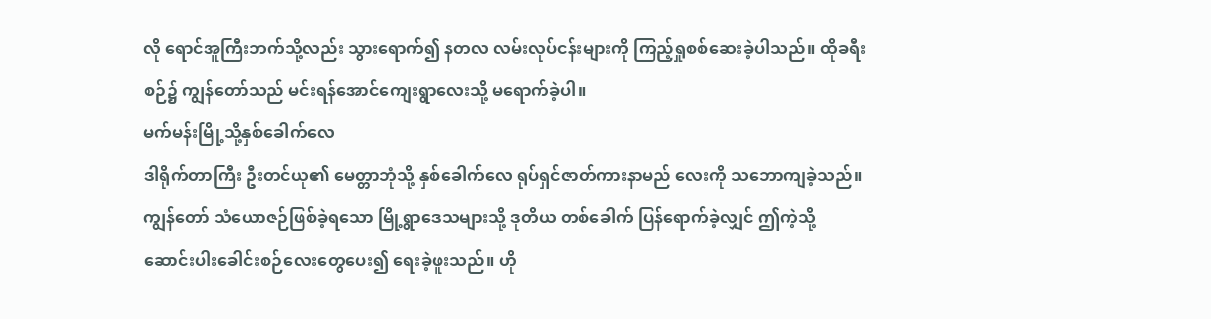လို ရောင်အူကြီးဘက်သို့လည်း သွားရောက်၍ နတလ လမ်းလုပ်ငန်းများကို ကြည့်ရှုစစ်ဆေးခဲ့ပါသည်။ ထိုခရီးစဉ်၌ ကျွန်တော်သည် မင်းရန်အောင်ကျေးရွာလေးသို့ မရောက်ခဲ့ပါ။
မက်မန်းမြို့သို့နှစ်ခေါက်လေ
ဒါရိုက်တာကြီး ဦးတင်ယု၏ မေတ္တာဘုံသို့ နှစ်ခေါက်လေ ရုပ်ရှင်ဇာတ်ကားနာမည် လေးကို သဘောကျခဲ့သည်။ ကျွန်တော် သံယောဇဉ်ဖြစ်ခဲ့ရသော မြို့ရွာဒေသများသို့ ဒုတိယ တစ်ခေါက် ပြန်ရောက်ခဲ့လျှင် ဤကဲ့သို့ ဆောင်းပါးခေါင်းစဉ်လေးတွေပေး၍ ရေးခဲ့ဖူးသည်။ ဟို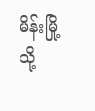မိန်းမြို့သို့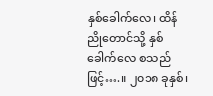နှစ်ခေါက်လေ၊ ထိန်ညိုတောင်သို့ နှစ်ခေါက်လေ စသည်ဖြင့်….။ ၂၀၁၈ ခုနှစ်၊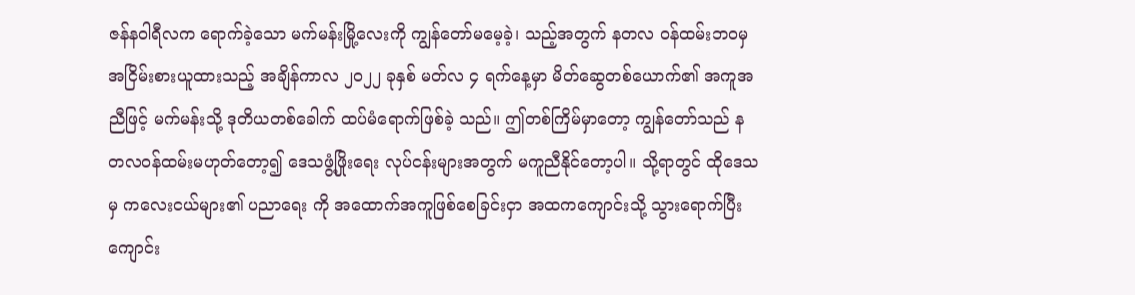ဇန်နဝါရီလက ရောက်ခဲ့သော မက်မန်းမြို့လေးကို ကျွန်တော်မမေ့ခဲ့၊ သည့်အတွက် နတလ ဝန်ထမ်းဘဝမှ အငြိမ်းစားယူထားသည့် အချိန်ကာလ ၂၀၂၂ ခုနှစ် မတ်လ ၄ ရက်နေ့မှာ မိတ်ဆွေတစ်ယောက်၏ အကူအညီဖြင့် မက်မန်းသို့ ဒုတိယတစ်ခေါက် ထပ်မံရောက်ဖြစ်ခဲ့ သည်။ ဤတစ်ကြိမ်မှာတော့ ကျွန်တော်သည် နတလဝန်ထမ်းမဟုတ်တော့၍ ဒေသဖွံ့ဖြိုးရေး လုပ်ငန်းများအတွက် မကူညီနိုင်တော့ပါ။ သို့ရာတွင် ထိုဒေသမှ ကလေးငယ်များ၏ ပညာရေး ကို အထောက်အကူဖြစ်စေခြင်းငှာ အထကကျောင်းသို့ သွားရောက်ပြီး ကျောင်း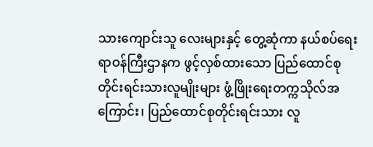သားကျောင်းသူ လေးများနှင့် တွေ့ဆုံကာ နယ်စပ်ရေးရာဝန်ကြီးဌာနက ဖွင့်လှစ်ထားသော ပြည်ထောင်စု တိုင်းရင်းသားလူမျိုးများ ဖွံ့ဖြိုးရေးတက္ကသိုလ်အကြောင်း၊ ပြည်ထောင်စုတိုင်းရင်းသား လူ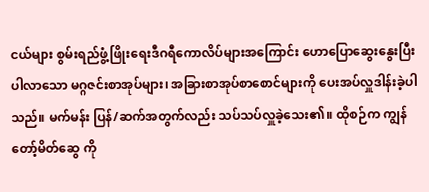ငယ်များ စွမ်းရည်ဖွံ့ဖြိုးရေးဒီဂရီကောလိပ်များအကြောင်း ဟောပြောဆွေးနွေးပြီး ပါလာသော မဂ္ဂဇင်းစာအုပ်များ၊ အခြားစာအုပ်စာစောင်များကို ပေးအပ်လှူဒါန်းခဲ့ပါသည်။ မက်မန်း ပြန်/ဆက်အတွက်လည်း သပ်သပ်လှူခဲ့သေး၏။ ထိုစဉ်က ကျွန်တော့်မိတ်ဆွေ ကို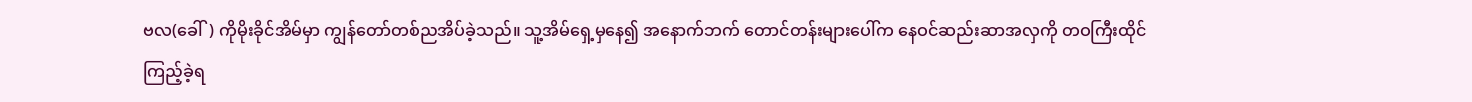ဗလ(ခေါ်) ကိုမိုးခိုင်အိမ်မှာ ကျွန်တော်တစ်ညအိပ်ခဲ့သည်။ သူ့အိမ်ရှေ့မှနေ၍ အနောက်ဘက် တောင်တန်းများပေါ်က နေဝင်ဆည်းဆာအလှကို တဝကြီးထိုင်ကြည့်ခဲ့ရ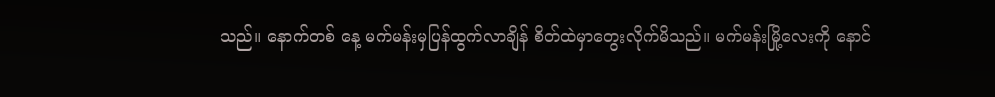သည်။ နောက်တစ် နေ့ မက်မန်းမှပြန်ထွက်လာချိန် စိတ်ထဲမှာတွေးလိုက်မိသည်။ မက်မန်းမြို့လေးကို နောင်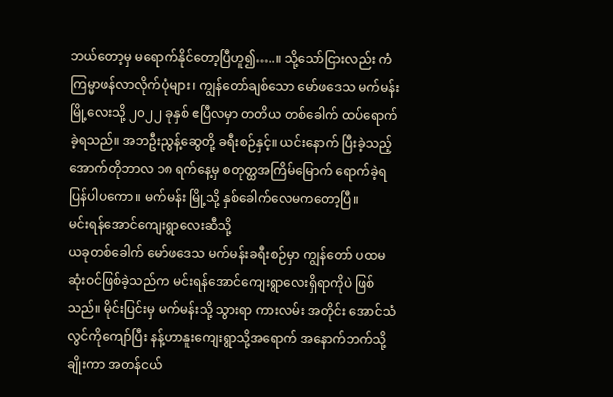ဘယ်တော့မှ မရောက်နိုင်တော့ပြီဟူ၍…..။ သို့သော်ငြားလည်း ကံကြမ္မာဖန်လာလိုက်ပုံများ၊ ကျွန်တော်ချစ်သော မော်ဖဒေသ မက်မန်းမြို့လေးသို့ ၂၀၂၂ ခုနှစ် ဧပြီလမှာ တတိယ တစ်ခေါက် ထပ်ရောက်ခဲ့ရသည်။ အဘဦးညွန့်ဆွေတို့ ခရီးစဉ်နှင့်။ ယင်းနောက် ပြီးခဲ့သည့် အောက်တိုဘာလ ၁၈ ရက်နေ့မှ စတုတ္ထအကြိမ်မြောက် ရောက်ခဲ့ရပြန်ပါပကော။ မက်မန်း မြို့သို့ နှစ်ခေါက်လေမကတော့ပြီ။
မင်းရန်အောင်ကျေးရွာလေးဆီသို့
ယခုတစ်ခေါက် မော်ဖဒေသ မက်မန်းခရီးစဉ်မှာ ကျွန်တော် ပထမဆုံးဝင်ဖြစ်ခဲ့သည်က မင်းရန်အောင်ကျေးရွာလေးရှိရာကိုပဲ ဖြစ်သည်။ မိုင်းပြင်းမှ မက်မန်းသို့ သွားရာ ကားလမ်း အတိုင်း အောင်သံလွင်ကိုကျော်ပြီး နန့်ဟာနူးကျေးရွာသို့အရောက် အနောက်ဘက်သို့ချိုးကာ အတန်ငယ်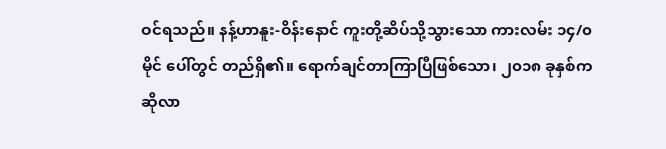ဝင်ရသည်။ နန့်ဟာနူး-ဝိန်းနောင် ကူးတို့ဆိပ်သို့သွားသော ကားလမ်း ၁၄/၀ မိုင် ပေါ်တွင် တည်ရှိ၏။ ရောက်ချင်တာကြာပြီဖြစ်သော၊ ၂၀၁၈ ခုနှစ်က ဆိုလာ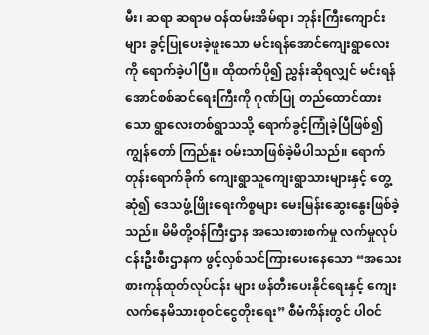မီး၊ ဆရာ ဆရာမ ဝန်ထမ်းအိမ်ရာ၊ ဘုန်းကြီးကျောင်းများ ခွင့်ပြုပေးခဲ့ဖူးသော မင်းရန်အောင်ကျေးရွာလေးကို ရောက်ခဲ့ပါပြီ။ ထိုထက်ပို၍ ညွှန်းဆိုရလျှင် မင်းရန်အောင်စစ်ဆင်ရေးကြီးကို ဂုဏ်ပြု တည်ထောင်ထားသော ရွာလေးတစ်ရွာသသို့ ရောက်ခွင့်ကြုံခဲ့ပြီဖြစ်၍ ကျွန်တော် ကြည်နူး ဝမ်းသာဖြစ်ခဲ့မိပါသည်။ ရောက်တုန်းရောက်ခိုက် ကျေးရွာသူကျေးရွာသားများနှင့် တွေ့ဆုံ၍ ဒေသဖွံ့ဖြိုးရေးကိစ္စများ မေးမြန်းဆွေးနွေးဖြစ်ခဲ့သည်။ မိမိတို့ဝန်ကြီးဌာန အသေးစားစက်မှု လက်မှုလုပ်ငန်းဦးစီးဌာနက ဖွင့်လှစ်သင်ကြားပေးနေသော “အသေးစားကုန်ထုတ်လုပ်ငန်း များ ဖန်တီးပေးနိုင်ရေးနှင့် ကျေးလက်နေမိသားစုဝင်ငွေတိုးရေး” စီမံကိန်းတွင် ပါဝင်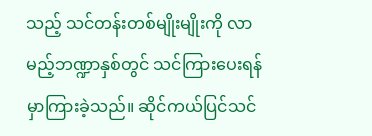သည့် သင်တန်းတစ်မျိုးမျိုးကို လာမည့်ဘဏ္ဍာနှစ်တွင် သင်ကြားပေးရန် မှာကြားခဲ့သည်။ ဆိုင်ကယ်ပြင်သင်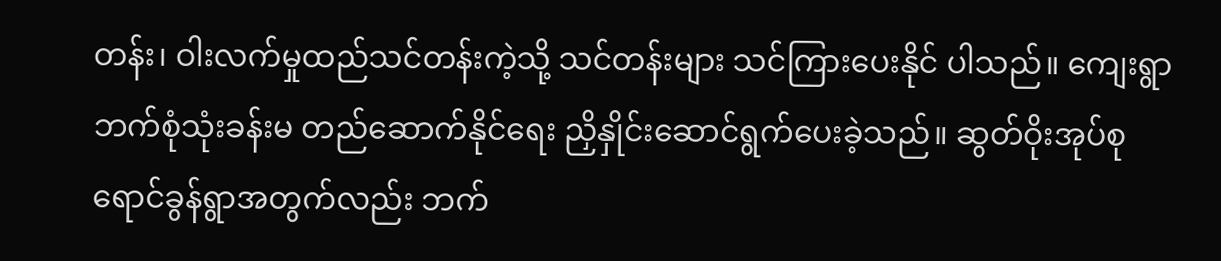တန်း၊ ဝါးလက်မှုထည်သင်တန်းကဲ့သို့ သင်တန်းများ သင်ကြားပေးနိုင် ပါသည်။ ကျေးရွာဘက်စုံသုံးခန်းမ တည်ဆောက်နိုင်ရေး ညှိနှိုင်းဆောင်ရွက်ပေးခဲ့သည်။ ဆွတ်ဝိုးအုပ်စု ရောင်ခွန်ရွာအတွက်လည်း ဘက်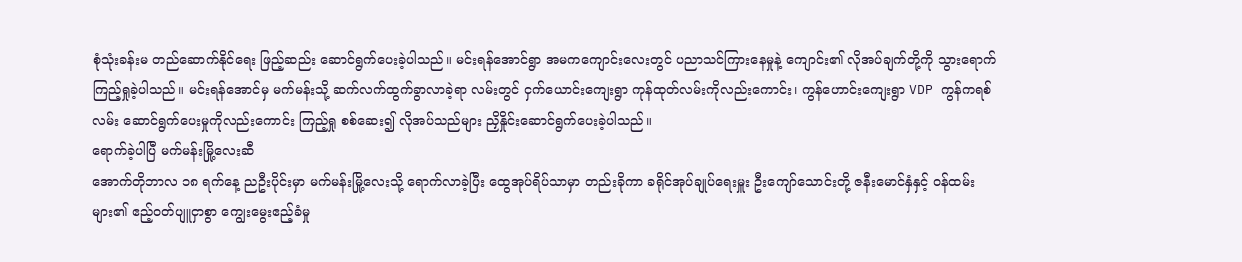စုံသုံးခန်းမ တည်ဆောက်နိုင်ရေး ဖြည့်ဆည်း ဆောင်ရွက်ပေးခဲ့ပါသည်။ မင်းရန်အောင်ရွာ အမကကျောင်းလေးတွင် ပညာသင်ကြားနေမှုနဲ့ ကျောင်း၏ လိုအပ်ချက်တို့ကို သွားရောက်ကြည့်ရှုခဲ့ပါသည်။ မင်းရန်အောင်မှ မက်မန်းသို့ ဆက်လက်ထွက်ခွာလာခဲ့ရာ လမ်းတွင် ငှက်ယောင်းကျေးရွာ ကုန်ထုတ်လမ်းကိုလည်းကောင်း၊ ကွန်ဟောင်းကျေးရွာ VDP ကွန်ကရစ်လမ်း ဆောင်ရွက်ပေးမှုကိုလည်းကောင်း ကြည့်ရှု စစ်ဆေး၍ လိုအပ်သည်များ ညှိနှိုင်းဆောင်ရွက်ပေးခဲ့ပါသည်။
ရောက်ခဲ့ပါပြီ မက်မန်းမြို့လေးဆီ
အောက်တိုဘာလ ၁၈ ရက်နေ့ ညဦးပိုင်းမှာ မက်မန်းမြို့လေးသို့ ရောက်လာခဲ့ပြီး ထွေအုပ်ရိပ်သာမှာ တည်းခိုကာ ခရိုင်အုပ်ချုပ်ရေးမှူး ဦးကျော်သောင်းတို့ ဇနီးမောင်နှံနှင့် ဝန်ထမ်းများ၏ ဧည့်ဝတ်ပျူငှာစွာ ကျွေးမွေးဧည့်ခံမှု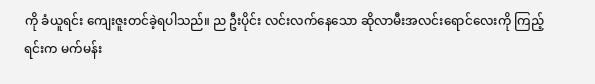ကို ခံယူရင်း ကျေးဇူးတင်ခဲ့ရပါသည်။ ည ဦးပိုင်း လင်းလက်နေသော ဆိုလာမီးအလင်းရောင်လေးကို ကြည့်ရင်းက မက်မန်း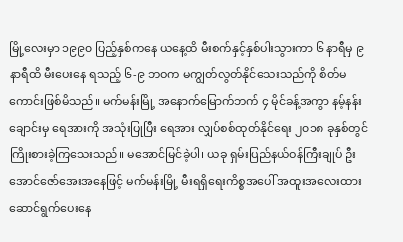မြို့လေးမှာ ၁၉၉၀ ပြည့်နှစ်ကနေ ယနေ့ထိ မီးစက်နှင့်နှစ်ပါးသွားကာ ၆ နာရီမှ ၉ နာရီထိ မီးပေးနေ ရသည့် ၆-၉ ဘဝက မကျွတ်လွတ်နိုင်သေးသည်ကို စိတ်မကောင်းဖြစ်မိသည်။ မက်မန်းမြို့ အနောက်မြောက်ဘက် ၄ မိုင်ခန့်အကွာ နမ့်နန်းချောင်းမှ ရေအားကို အသုံးပြုပြီး ရေအား လျှပ်စစ်ထုတ်နိုင်ရေး ၂၀၁၈ ခုနှစ်တွင် ကြိုးစားခဲ့ကြသေးသည်။ မအောင်မြင်ခဲ့ပါ၊ ယခု ရှမ်းပြည်နယ်ဝန်ကြီးချုပ် ဦးအောင်ဇော်အေးအနေဖြင့် မက်မန်းမြို့ မီးရရှိရေးကိစ္စအပေါ် အထူးအလေးထား ဆောင်ရွက်ပေးနေ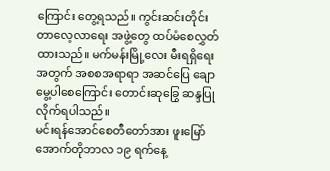ကြောင်း တွေ့ရသည်။ ကွင်းဆင်းတိုင်းတာလေ့လာရေး အဖွဲ့တွေ ထပ်မံစေလွှတ်ထားသည်။ မက်မန်းမြို့လေး မီးရရှိရေးအတွက် အစစအရာရာ အဆင်ပြေ ချောမွေ့ပါစေကြောင်း တောင်းဆုခြွေ ဆန္ဒပြုလိုက်ရပါသည်။
မင်းရန်အောင်စေတီတော်အား ဖူးမြော်
အောက်တိုဘာလ ၁၉ ရက်နေ့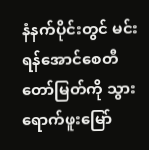နံနက်ပိုင်းတွင် မင်းရန်အောင်စေတီတော်မြတ်ကို သွားရောက်ဖူးမြော်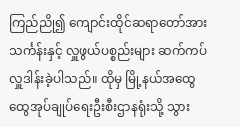ကြည်ညို၍ ကျောင်းထိုင်ဆရာတော်အား သင်္ကန်းနှင့် လှူဖွယ်ပစ္စည်းများ ဆက်ကပ်လှူဒါန်းခဲ့ပါသည်။ ထိုမှ မြို့နယ်အထွေထွေအုပ်ချုပ်ရေးဦးစီးဌာနရုံးသို့ သွား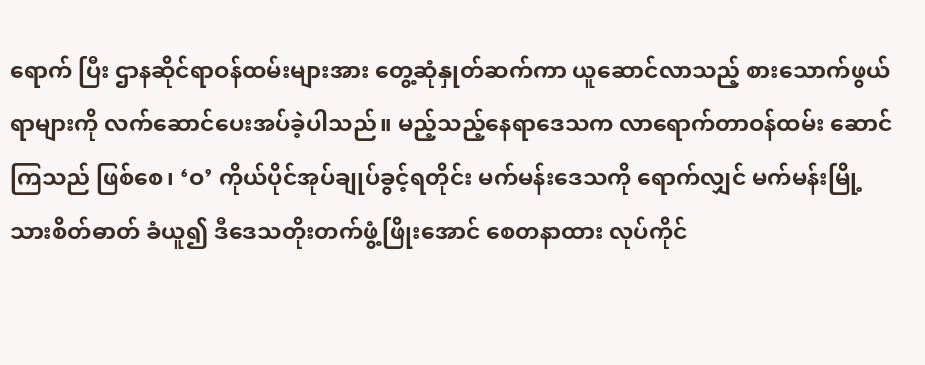ရောက် ပြီး ဌာနဆိုင်ရာဝန်ထမ်းများအား တွေ့ဆုံနှုတ်ဆက်ကာ ယူဆောင်လာသည့် စားသောက်ဖွယ် ရာများကို လက်ဆောင်ပေးအပ်ခဲ့ပါသည်။ မည့်သည့်နေရာဒေသက လာရောက်တာဝန်ထမ်း ဆောင်ကြသည် ဖြစ်စေ၊ ‘ဝ’ ကိုယ်ပိုင်အုပ်ချုပ်ခွင့်ရတိုင်း မက်မန်းဒေသကို ရောက်လျှင် မက်မန်းမြို့သားစိတ်ဓာတ် ခံယူ၍ ဒီဒေသတိုးတက်ဖွံ့ဖြိုးအောင် စေတနာထား လုပ်ကိုင်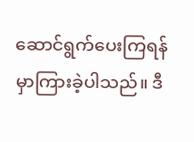ဆောင်ရွက်ပေးကြရန် မှာကြားခဲ့ပါသည်။ ဒီ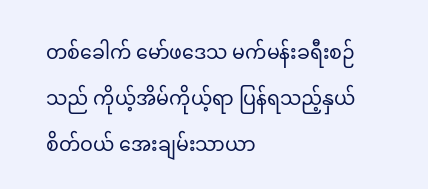တစ်ခေါက် မော်ဖဒေသ မက်မန်းခရီးစဉ်သည် ကိုယ့်အိမ်ကိုယ့်ရာ ပြန်ရသည့်နှယ် စိတ်ဝယ် အေးချမ်းသာယာ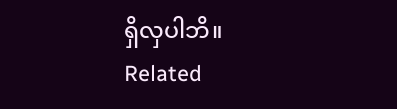ရှိလှပါဘိ။
Related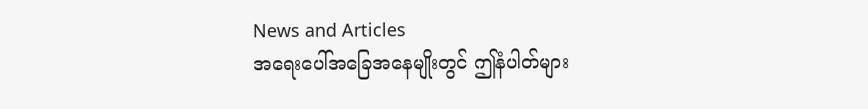News and Articles
အရေးပေါ်အခြေအနေမျိုးတွင် ဤနံပါတ်များ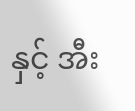နှင့် အီး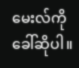မေးလ်ကို ခေါ်ဆိုပါ။